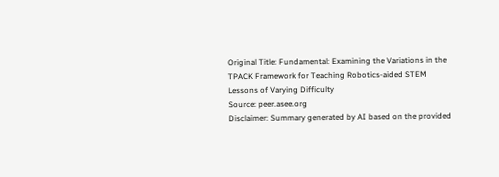Original Title: Fundamental: Examining the Variations in the TPACK Framework for Teaching Robotics-aided STEM Lessons of Varying Difficulty
Source: peer.asee.org
Disclaimer: Summary generated by AI based on the provided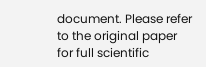document. Please refer to the original paper for full scientific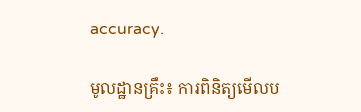accuracy.

មូលដ្ឋានគ្រឹះ៖ ការពិនិត្យមើលប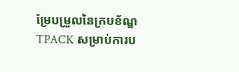ម្រែបម្រួលនៃក្របខ័ណ្ឌ TPACK សម្រាប់ការប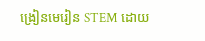ង្រៀនមេរៀន STEM ដោយ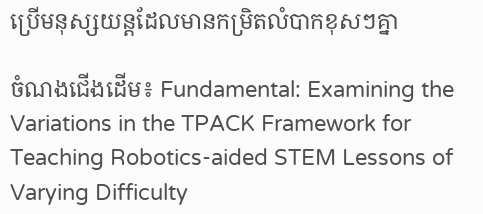ប្រើមនុស្សយន្តដែលមានកម្រិតលំបាកខុសៗគ្នា

ចំណងជើងដើម៖ Fundamental: Examining the Variations in the TPACK Framework for Teaching Robotics-aided STEM Lessons of Varying Difficulty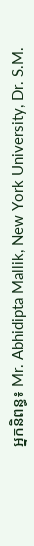អ្នកនិពន្ធ៖ Mr. Abhidipta Mallik, New York University, Dr. S.M.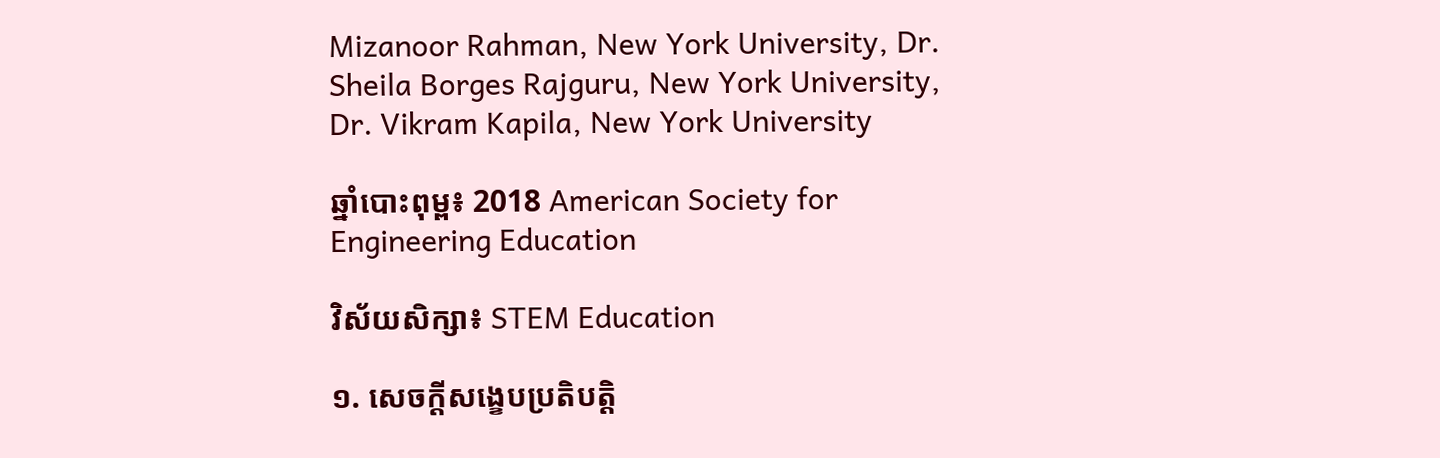Mizanoor Rahman, New York University, Dr. Sheila Borges Rajguru, New York University, Dr. Vikram Kapila, New York University

ឆ្នាំបោះពុម្ព៖ 2018 American Society for Engineering Education

វិស័យសិក្សា៖ STEM Education

១. សេចក្តីសង្ខេបប្រតិបត្តិ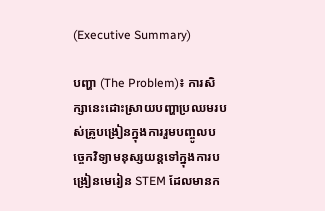(Executive Summary)

បញ្ហា (The Problem)៖ ការសិក្សានេះដោះស្រាយបញ្ហាប្រឈមរបស់គ្រូបង្រៀនក្នុងការរួមបញ្ចូលបច្ចេកវិទ្យាមនុស្សយន្តទៅក្នុងការបង្រៀនមេរៀន STEM ដែលមានក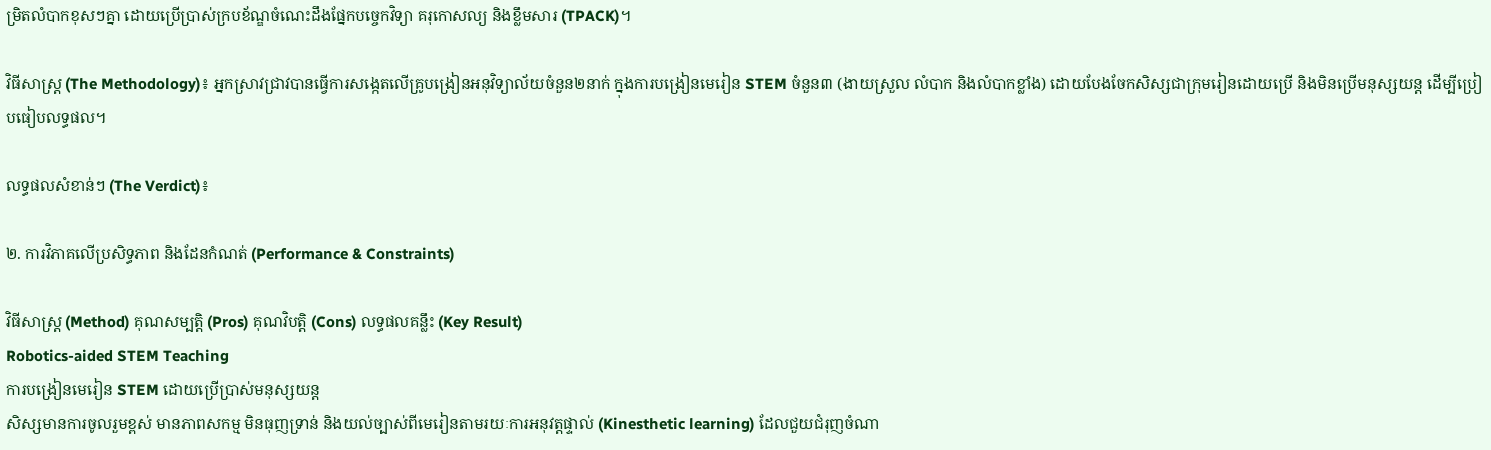ម្រិតលំបាកខុសៗគ្នា ដោយប្រើប្រាស់ក្របខ័ណ្ឌចំណេះដឹងផ្នែកបច្ចេកវិទ្យា គរុកោសល្យ និងខ្លឹមសារ (TPACK)។

វិធីសាស្ត្រ (The Methodology)៖ អ្នកស្រាវជ្រាវបានធ្វើការសង្កេតលើគ្រូបង្រៀនអនុវិទ្យាល័យចំនួន២នាក់ ក្នុងការបង្រៀនមេរៀន STEM ចំនួន៣ (ងាយស្រួល លំបាក និងលំបាកខ្លាំង) ដោយបែងចែកសិស្សជាក្រុមរៀនដោយប្រើ និងមិនប្រើមនុស្សយន្ត ដើម្បីប្រៀបធៀបលទ្ធផល។

លទ្ធផលសំខាន់ៗ (The Verdict)៖

២. ការវិភាគលើប្រសិទ្ធភាព និងដែនកំណត់ (Performance & Constraints)

វិធីសាស្ត្រ (Method) គុណសម្បត្តិ (Pros) គុណវិបត្តិ (Cons) លទ្ធផលគន្លឹះ (Key Result)
Robotics-aided STEM Teaching
ការបង្រៀនមេរៀន STEM ដោយប្រើប្រាស់មនុស្សយន្ត
សិស្សមានការចូលរួមខ្ពស់ មានភាពសកម្ម មិនធុញទ្រាន់ និងយល់ច្បាស់ពីមេរៀនតាមរយៈការអនុវត្តផ្ទាល់ (Kinesthetic learning) ដែលជួយជំរុញចំណា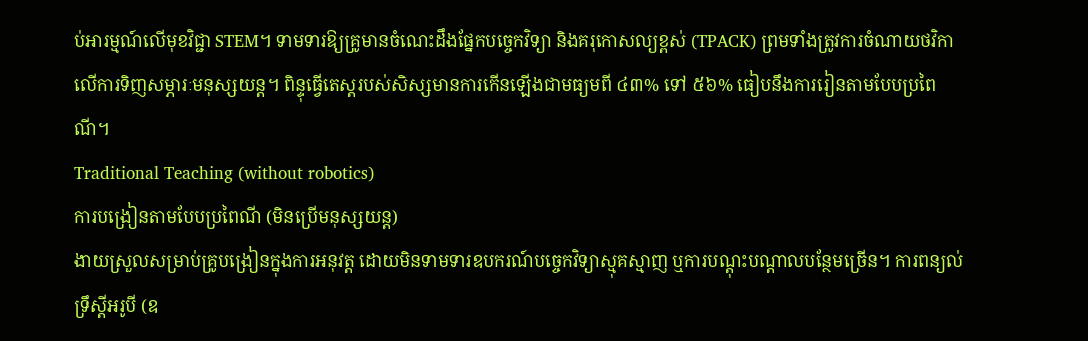ប់អារម្មណ៍លើមុខវិជ្ជា STEM។ ទាមទារឱ្យគ្រូមានចំណេះដឹងផ្នែកបច្ចេកវិទ្យា និងគរុកោសល្យខ្ពស់ (TPACK) ព្រមទាំងត្រូវការចំណាយថវិកាលើការទិញសម្ភារៈមនុស្សយន្ត។ ពិន្ទុធ្វើតេស្តរបស់សិស្សមានការកើនឡើងជាមធ្យមពី ៤៣% ទៅ ៥៦% ធៀបនឹងការរៀនតាមបែបប្រពៃណី។
Traditional Teaching (without robotics)
ការបង្រៀនតាមបែបប្រពៃណី (មិនប្រើមនុស្សយន្ត)
ងាយស្រួលសម្រាប់គ្រូបង្រៀនក្នុងការអនុវត្ត ដោយមិនទាមទារឧបករណ៍បច្ចេកវិទ្យាស្មុគស្មាញ ឬការបណ្តុះបណ្តាលបន្ថែមច្រើន។ ការពន្យល់ទ្រឹស្តីអរូបី (ឧ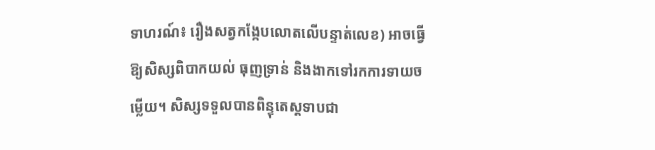ទាហរណ៍៖ រឿងសត្វកង្កែបលោតលើបន្ទាត់លេខ) អាចធ្វើឱ្យសិស្សពិបាកយល់ ធុញទ្រាន់ និងងាកទៅរកការទាយចម្លើយ។ សិស្សទទួលបានពិន្ទុតេស្តទាបជា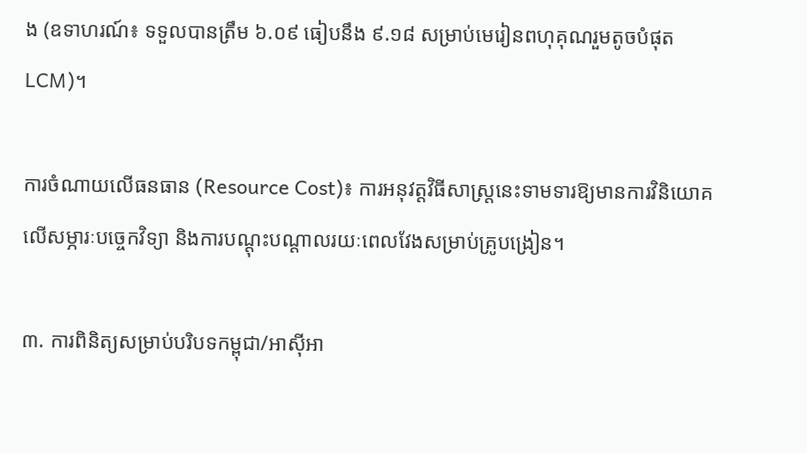ង (ឧទាហរណ៍៖ ទទួលបានត្រឹម ៦.០៩ ធៀបនឹង ៩.១៨ សម្រាប់មេរៀនពហុគុណរួមតូចបំផុត LCM)។

ការចំណាយលើធនធាន (Resource Cost)៖ ការអនុវត្តវិធីសាស្ត្រនេះទាមទារឱ្យមានការវិនិយោគលើសម្ភារៈបច្ចេកវិទ្យា និងការបណ្តុះបណ្តាលរយៈពេលវែងសម្រាប់គ្រូបង្រៀន។

៣. ការពិនិត្យសម្រាប់បរិបទកម្ពុជា/អាស៊ីអា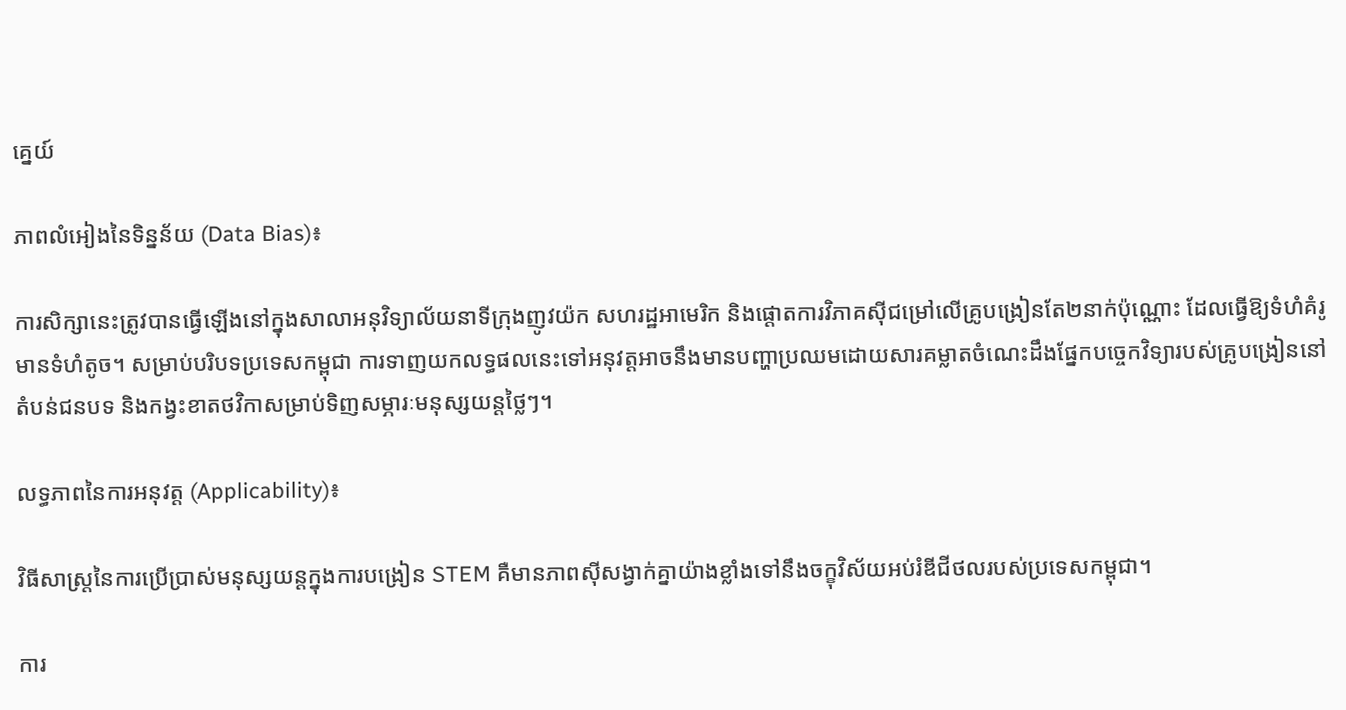គ្នេយ៍

ភាពលំអៀងនៃទិន្នន័យ (Data Bias)៖

ការសិក្សានេះត្រូវបានធ្វើឡើងនៅក្នុងសាលាអនុវិទ្យាល័យនាទីក្រុងញូវយ៉ក សហរដ្ឋអាមេរិក និងផ្តោតការវិភាគស៊ីជម្រៅលើគ្រូបង្រៀនតែ២នាក់ប៉ុណ្ណោះ ដែលធ្វើឱ្យទំហំគំរូមានទំហំតូច។ សម្រាប់បរិបទប្រទេសកម្ពុជា ការទាញយកលទ្ធផលនេះទៅអនុវត្តអាចនឹងមានបញ្ហាប្រឈមដោយសារគម្លាតចំណេះដឹងផ្នែកបច្ចេកវិទ្យារបស់គ្រូបង្រៀននៅតំបន់ជនបទ និងកង្វះខាតថវិកាសម្រាប់ទិញសម្ភារៈមនុស្សយន្តថ្លៃៗ។

លទ្ធភាពនៃការអនុវត្ត (Applicability)៖

វិធីសាស្ត្រនៃការប្រើប្រាស់មនុស្សយន្តក្នុងការបង្រៀន STEM គឺមានភាពស៊ីសង្វាក់គ្នាយ៉ាងខ្លាំងទៅនឹងចក្ខុវិស័យអប់រំឌីជីថលរបស់ប្រទេសកម្ពុជា។

ការ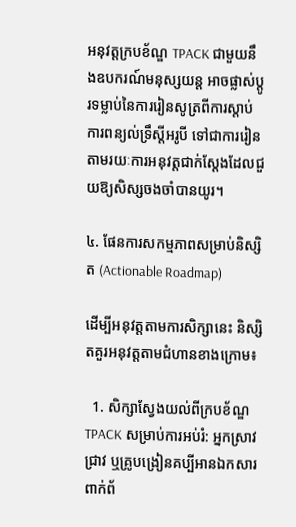អនុវត្តក្របខ័ណ្ឌ TPACK ជាមួយនឹងឧបករណ៍មនុស្សយន្ត អាចផ្លាស់ប្តូរទម្លាប់នៃការរៀនសូត្រពីការស្តាប់ការពន្យល់ទ្រឹស្តីអរូបី ទៅជាការរៀនតាមរយៈការអនុវត្តជាក់ស្តែងដែលជួយឱ្យសិស្សចងចាំបានយូរ។

៤. ផែនការសកម្មភាពសម្រាប់និស្សិត (Actionable Roadmap)

ដើម្បីអនុវត្តតាមការសិក្សានេះ និស្សិតគួរអនុវត្តតាមជំហានខាងក្រោម៖

  1. សិក្សាស្វែងយល់ពីក្របខ័ណ្ឌ TPACK សម្រាប់ការអប់រំ: អ្នកស្រាវជ្រាវ ឬគ្រូបង្រៀនគប្បីអានឯកសារពាក់ព័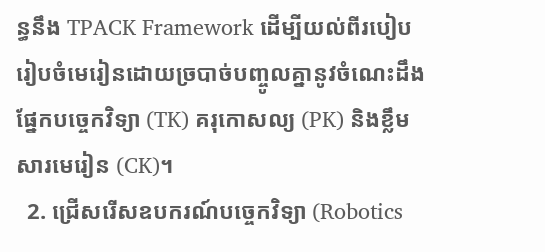ន្ធនឹង TPACK Framework ដើម្បីយល់ពីរបៀបរៀបចំមេរៀនដោយច្របាច់បញ្ចូលគ្នានូវចំណេះដឹងផ្នែកបច្ចេកវិទ្យា (TK) គរុកោសល្យ (PK) និងខ្លឹមសារមេរៀន (CK)។
  2. ជ្រើសរើសឧបករណ៍បច្ចេកវិទ្យា (Robotics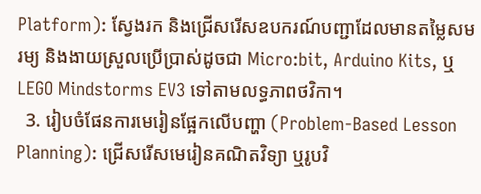Platform): ស្វែងរក និងជ្រើសរើសឧបករណ៍បញ្ជាដែលមានតម្លៃសមរម្យ និងងាយស្រួលប្រើប្រាស់ដូចជា Micro:bit, Arduino Kits, ឬ LEGO Mindstorms EV3 ទៅតាមលទ្ធភាពថវិកា។
  3. រៀបចំផែនការមេរៀនផ្អែកលើបញ្ហា (Problem-Based Lesson Planning): ជ្រើសរើសមេរៀនគណិតវិទ្យា ឬរូបវិ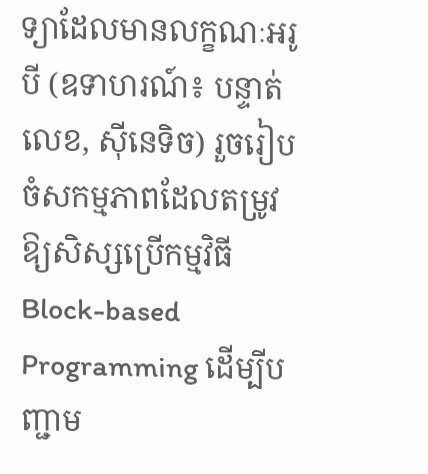ទ្យាដែលមានលក្ខណៈអរូបី (ឧទាហរណ៍៖ បន្ទាត់លេខ, ស៊ីនេទិច) រួចរៀបចំសកម្មភាពដែលតម្រូវឱ្យសិស្សប្រើកម្មវិធី Block-based Programming ដើម្បីបញ្ជាម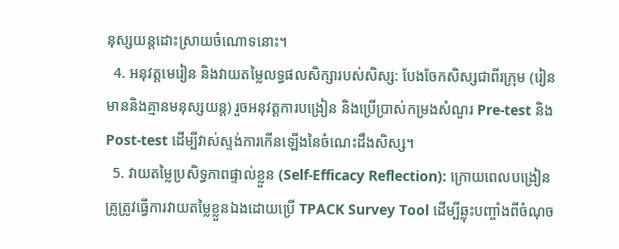នុស្សយន្តដោះស្រាយចំណោទនោះ។
  4. អនុវត្តមេរៀន និងវាយតម្លៃលទ្ធផលសិក្សារបស់សិស្ស: បែងចែកសិស្សជាពីរក្រុម (រៀនមាននិងគ្មានមនុស្សយន្ត) រួចអនុវត្តការបង្រៀន និងប្រើប្រាស់កម្រងសំណួរ Pre-test និង Post-test ដើម្បីវាស់ស្ទង់ការកើនឡើងនៃចំណេះដឹងសិស្ស។
  5. វាយតម្លៃប្រសិទ្ធភាពផ្ទាល់ខ្លួន (Self-Efficacy Reflection): ក្រោយពេលបង្រៀន គ្រូត្រូវធ្វើការវាយតម្លៃខ្លួនឯងដោយប្រើ TPACK Survey Tool ដើម្បីឆ្លុះបញ្ចាំងពីចំណុច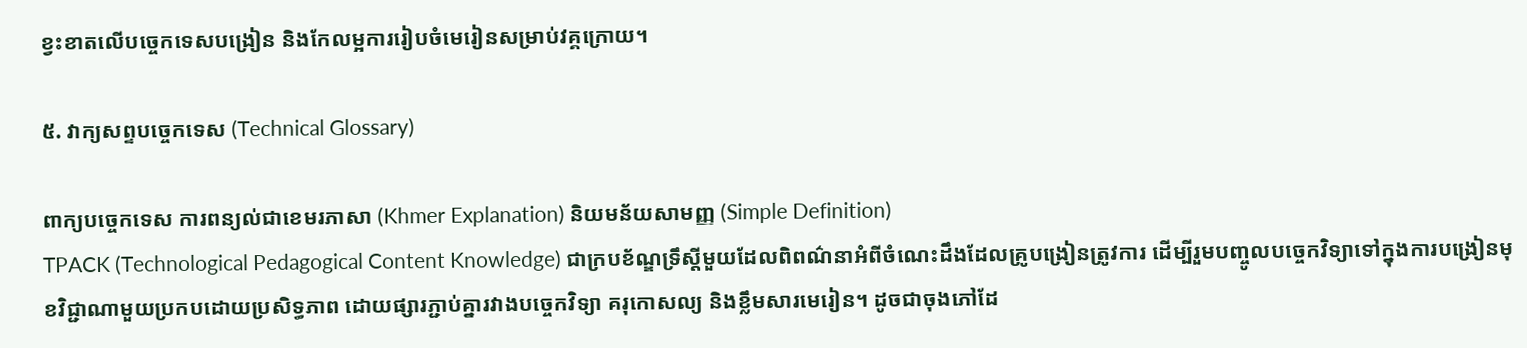ខ្វះខាតលើបច្ចេកទេសបង្រៀន និងកែលម្អការរៀបចំមេរៀនសម្រាប់វគ្គក្រោយ។

៥. វាក្យសព្ទបច្ចេកទេស (Technical Glossary)

ពាក្យបច្ចេកទេស ការពន្យល់ជាខេមរភាសា (Khmer Explanation) និយមន័យសាមញ្ញ (Simple Definition)
TPACK (Technological Pedagogical Content Knowledge) ជាក្របខ័ណ្ឌទ្រឹស្តីមួយដែលពិពណ៌នាអំពីចំណេះដឹងដែលគ្រូបង្រៀនត្រូវការ ដើម្បីរួមបញ្ចូលបច្ចេកវិទ្យាទៅក្នុងការបង្រៀនមុខវិជ្ជាណាមួយប្រកបដោយប្រសិទ្ធភាព ដោយផ្សារភ្ជាប់គ្នារវាងបច្ចេកវិទ្យា គរុកោសល្យ និងខ្លឹមសារមេរៀន។ ដូចជាចុងភៅដែ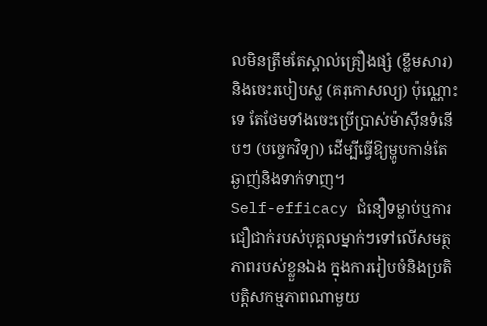លមិនត្រឹមតែស្គាល់គ្រឿងផ្សំ (ខ្លឹមសារ) និងចេះរបៀបស្ល (គរុកោសល្យ) ប៉ុណ្ណោះទេ តែថែមទាំងចេះប្រើប្រាស់ម៉ាស៊ីនទំនើបៗ (បច្ចេកវិទ្យា) ដើម្បីធ្វើឱ្យម្ហូបកាន់តែឆ្ងាញ់និងទាក់ទាញ។
Self-efficacy ជំនឿទម្លាប់ឬការជឿជាក់របស់បុគ្គលម្នាក់ៗទៅលើសមត្ថភាពរបស់ខ្លួនឯង ក្នុងការរៀបចំនិងប្រតិបត្តិសកម្មភាពណាមួយ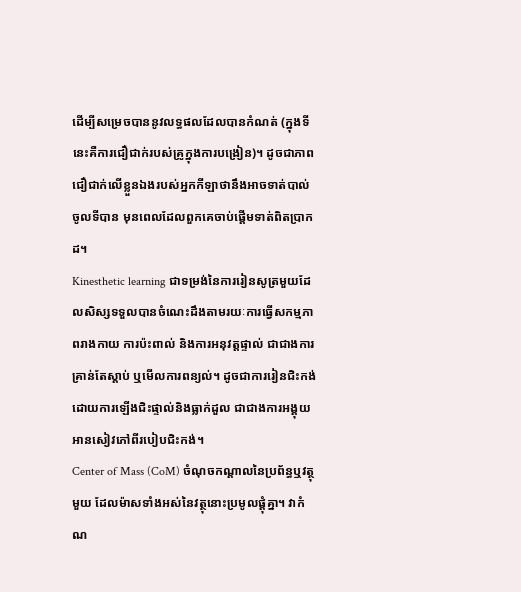ដើម្បីសម្រេចបាននូវលទ្ធផលដែលបានកំណត់ (ក្នុងទីនេះគឺការជឿជាក់របស់គ្រូក្នុងការបង្រៀន)។ ដូចជាភាពជឿជាក់លើខ្លួនឯងរបស់អ្នកកីឡាថានឹងអាចទាត់បាល់ចូលទីបាន មុនពេលដែលពួកគេចាប់ផ្តើមទាត់ពិតប្រាកដ។
Kinesthetic learning ជាទម្រង់នៃការរៀនសូត្រមួយដែលសិស្សទទួលបានចំណេះដឹងតាមរយៈការធ្វើសកម្មភាពរាងកាយ ការប៉ះពាល់ និងការអនុវត្តផ្ទាល់ ជាជាងការគ្រាន់តែស្តាប់ ឬមើលការពន្យល់។ ដូចជាការរៀនជិះកង់ដោយការឡើងជិះផ្ទាល់និងធ្លាក់ដួល ជាជាងការអង្គុយអានសៀវភៅពីរបៀបជិះកង់។
Center of Mass (CoM) ចំណុចកណ្តាលនៃប្រព័ន្ធឬវត្ថុមួយ ដែលម៉ាសទាំងអស់នៃវត្ថុនោះប្រមូលផ្តុំគ្នា។ វាកំណ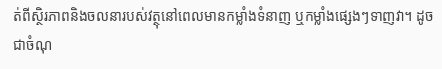ត់ពីស្ថិរភាពនិងចលនារបស់វត្ថុនៅពេលមានកម្លាំងទំនាញ ឬកម្លាំងផ្សេងៗទាញវា។ ដូចជាចំណុ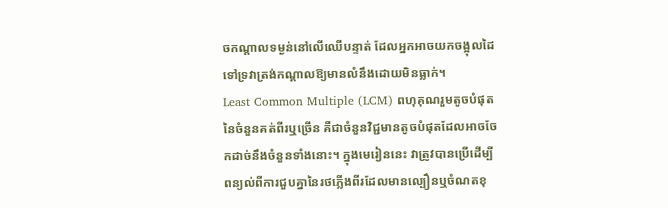ចកណ្តាលទម្ងន់នៅលើឈើបន្ទាត់ ដែលអ្នកអាចយកចង្អុលដៃទៅទ្រវាត្រង់កណ្តាលឱ្យមានលំនឹងដោយមិនធ្លាក់។
Least Common Multiple (LCM) ពហុគុណរួមតូចបំផុតនៃចំនួនគត់ពីរឬច្រើន គឺជាចំនួនវិជ្ជមានតូចបំផុតដែលអាចចែកដាច់នឹងចំនួនទាំងនោះ។ ក្នុងមេរៀននេះ វាត្រូវបានប្រើដើម្បីពន្យល់ពីការជួបគ្នានៃរថភ្លើងពីរដែលមានល្បឿនឬចំណតខុ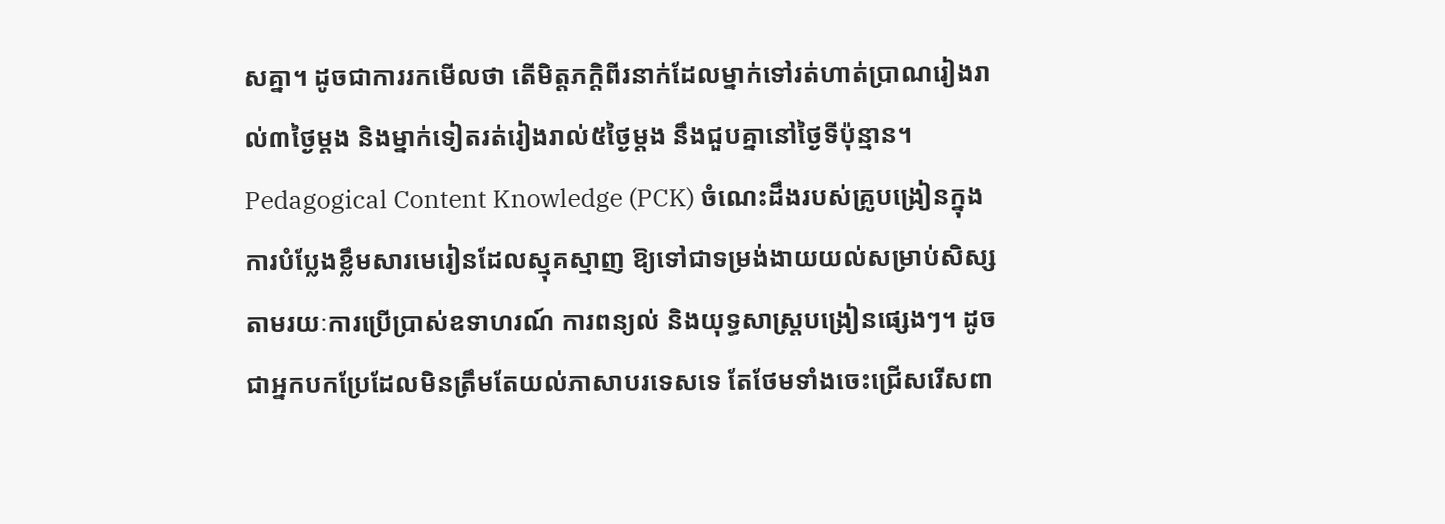សគ្នា។ ដូចជាការរកមើលថា តើមិត្តភក្តិពីរនាក់ដែលម្នាក់ទៅរត់ហាត់ប្រាណរៀងរាល់៣ថ្ងៃម្តង និងម្នាក់ទៀតរត់រៀងរាល់៥ថ្ងៃម្តង នឹងជួបគ្នានៅថ្ងៃទីប៉ុន្មាន។
Pedagogical Content Knowledge (PCK) ចំណេះដឹងរបស់គ្រូបង្រៀនក្នុងការបំប្លែងខ្លឹមសារមេរៀនដែលស្មុគស្មាញ ឱ្យទៅជាទម្រង់ងាយយល់សម្រាប់សិស្ស តាមរយៈការប្រើប្រាស់ឧទាហរណ៍ ការពន្យល់ និងយុទ្ធសាស្ត្របង្រៀនផ្សេងៗ។ ដូចជាអ្នកបកប្រែដែលមិនត្រឹមតែយល់ភាសាបរទេសទេ តែថែមទាំងចេះជ្រើសរើសពា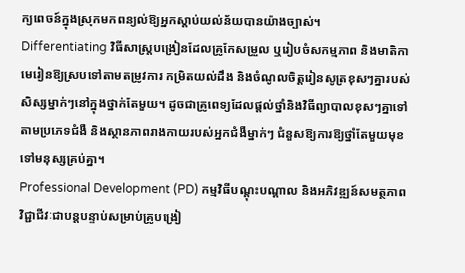ក្យពេចន៍ក្នុងស្រុកមកពន្យល់ឱ្យអ្នកស្តាប់យល់ន័យបានយ៉ាងច្បាស់។
Differentiating វិធីសាស្ត្របង្រៀនដែលគ្រូកែសម្រួល ឬរៀបចំសកម្មភាព និងមាតិកាមេរៀនឱ្យស្របទៅតាមតម្រូវការ កម្រិតយល់ដឹង និងចំណូលចិត្តរៀនសូត្រខុសៗគ្នារបស់សិស្សម្នាក់ៗនៅក្នុងថ្នាក់តែមួយ។ ដូចជាគ្រូពេទ្យដែលផ្តល់ថ្នាំនិងវិធីព្យាបាលខុសៗគ្នាទៅតាមប្រភេទជំងឺ និងស្ថានភាពរាងកាយរបស់អ្នកជំងឺម្នាក់ៗ ជំនួសឱ្យការឱ្យថ្នាំតែមួយមុខទៅមនុស្សគ្រប់គ្នា។
Professional Development (PD) កម្មវិធីបណ្តុះបណ្តាល និងអភិវឌ្ឍន៍សមត្ថភាពវិជ្ជាជីវៈជាបន្តបន្ទាប់សម្រាប់គ្រូបង្រៀ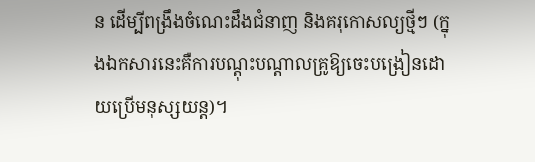ន ដើម្បីពង្រឹងចំណេះដឹងជំនាញ និងគរុកោសល្យថ្មីៗ (ក្នុងឯកសារនេះគឺការបណ្តុះបណ្តាលគ្រូឱ្យចេះបង្រៀនដោយប្រើមនុស្សយន្ត)។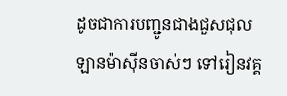ដូចជាការបញ្ជូនជាងជួសជុលឡានម៉ាស៊ីនចាស់ៗ ទៅរៀនវគ្គ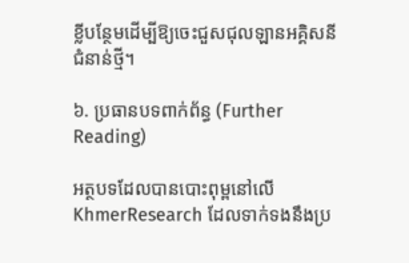ខ្លីបន្ថែមដើម្បីឱ្យចេះជួសជុលឡានអគ្គិសនីជំនាន់ថ្មី។

៦. ប្រធានបទពាក់ព័ន្ធ (Further Reading)

អត្ថបទដែលបានបោះពុម្ពនៅលើ KhmerResearch ដែលទាក់ទងនឹងប្រ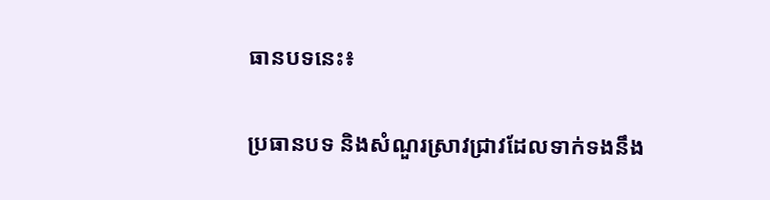ធានបទនេះ៖

ប្រធានបទ និងសំណួរស្រាវជ្រាវដែលទាក់ទងនឹង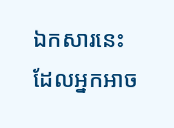ឯកសារនេះ ដែលអ្នកអាច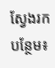ស្វែងរកបន្ថែម៖